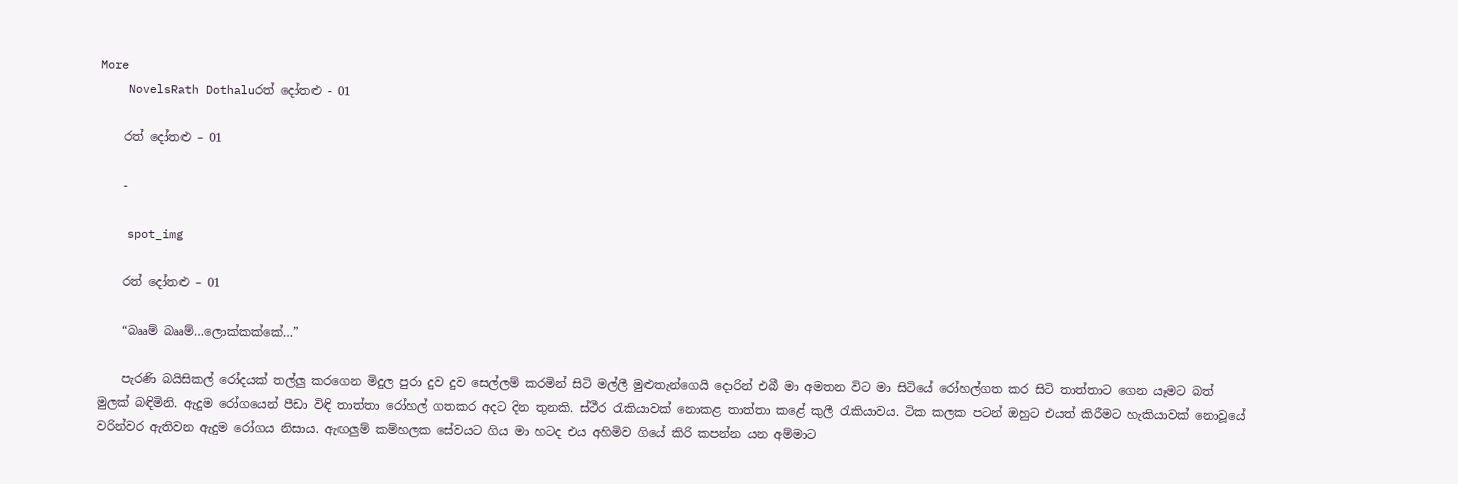More
    NovelsRath Dothaluරත් දෝතළු - 01

    රත් දෝතළු – 01

    -

    spot_img

    රත් දෝතළු – 01

    “බෲම් බෲම්…ලොක්කක්කේ…”

    පැරණි බයිසිකල් රෝදයක් තල්ලු කරගෙන මිදුල පුරා දුව දුව සෙල්ලම් කරමින් සිටි මල්ලී මුළුතැන්ගෙයි දොරින් එබී මා අමතන විට මා සිටියේ රෝහල්ගත කර සිටි තාත්තාට ගෙන යෑමට බත් මුලක් බඳිමිනි. ඇදුම රෝගයෙන් පීඩා විඳි තාත්තා රෝහල් ගතකර අදට දින තුනකි. ස්ථීර රැකියාවක් නොකළ තාත්තා කළේ කුලී රැකියාවය. ටික කලක පටන් ඔහුට එයත් කිරීමට හැකියාවක් නොවූයේ වරින්වර ඇතිවන ඇදුම රෝගය නිසාය. ඇඟලුම් කම්හලක සේවයට ගිය මා හටද එය අහිමිව ගියේ කිරි කපන්න යන අම්මාට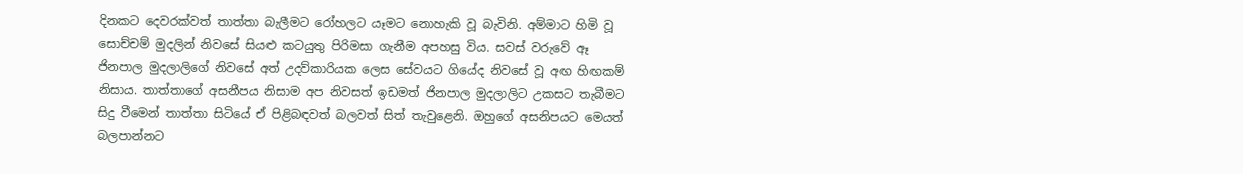දිනකට දෙවරක්වත් තාත්තා බැලීමට රෝහලට යෑමට නොහැකි වූ බැවිනි. අම්මාට හිමි වූ සොච්චම් මුදලින් නිවසේ සියළු කටයුතු පිරිමසා ගැනීම අපහසු විය. සවස් වරුවේ ඈ ජිනපාල මුදලාලිගේ නිවසේ අත් උදව්කාරියක ලෙස සේවයට ගියේද නිවසේ වූ අඟ හිඟකම් නිසාය. තාත්තාගේ අසනීපය නිසාම අප නිවසත් ඉඩමත් ජිනපාල මුදලාලිට උකසට තැබීමට සිදු වීමෙන් තාත්තා සිටියේ ඒ පිළිබඳවත් බලවත් සිත් තැවුළෙනි. ඔහුගේ අසනිපයට මෙයත් බලපාන්නට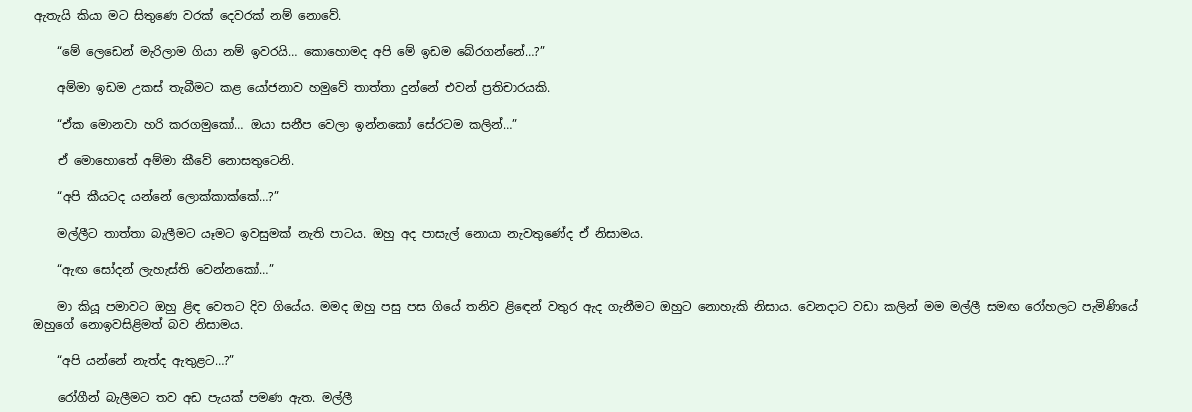ඇතැයි කියා මට සිතුණෙ වරක් දෙවරක් නම් නොවේ.

    “මේ ලෙඩෙන් මැරිලාම ගියා නම් ඉවරයි… කොහොමද අපි මේ ඉඩම බේරගන්නේ…?”

    අම්මා ඉඩම උකස් තැබීමට කළ යෝජනාව හමුවේ තාත්තා දුන්නේ එවන් ප්‍රතිචාරයකි.

    “ඒක මොනවා හරි කරගමුකෝ… ඔයා සනීප වෙලා ඉන්නකෝ සේරටම කලින්…”

    ඒ මොහොතේ අම්මා කීවේ නොසතුටෙනි.

    “අපි කීයටද යන්නේ ලොක්කාක්කේ…?”

    මල්ලීට තාත්තා බැලීමට යෑමට ඉවසුමක් නැති පාටය. ඔහු අද පාසැල් නොයා නැවතුණේද ඒ නිසාමය.

    “ඇඟ සෝදන් ලැහැස්ති වෙන්නකෝ…”

    මා කියූ පමාවට ඔහු ළිඳ වෙතට දිව ගියේය. මමද ඔහු පසු පස ගියේ තනිව ළිඳෙන් වතුර ඇද ගැනීමට ඔහුට නොහැකි නිසාය. වෙනදාට වඩා කලින් මම මල්ලී සමඟ රෝහලට පැමිණියේ ඔහුගේ නොඉවසිළිමත් බව නිසාමය.

    “අපි යන්නේ නැත්ද ඇතුළට…?”

    රෝගීන් බැලීමට තව අඩ පැයක් පමණ ඇත. මල්ලී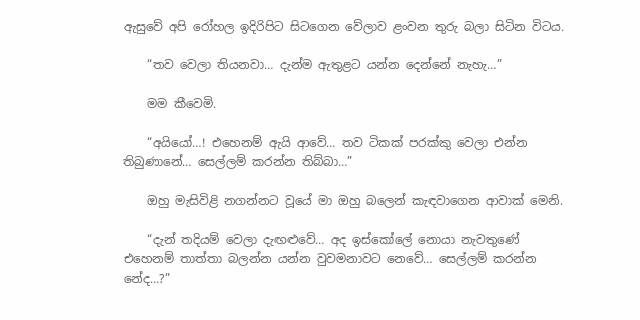ඇසුවේ අපි රෝහල ඉදිරිපිට සිටගෙන වේලාව ළංවන තුරු බලා සිටින විටය.

    “තව වෙලා තියනවා… දැන්ම ඇතුළට යන්න දෙන්නේ නැහැ…”

    මම කීවෙමි.

    “අයියෝ…! එහෙනම් ඇයි ආවේ… තව ටිකක් පරක්කු වෙලා එන්න තිබුණානේ… සෙල්ලම් කරන්න තිබ්බා…”

    ඔහු මැසිවිළි නගන්නට වූයේ මා ඔහු බලෙන් කැඳවාගෙන ආවාක් මෙනි.

    “දැන් තදියම් වෙලා දැඟළුවේ… අද ඉස්කෝලේ නොයා නැවතුණේ එහෙනම් තාත්තා බලන්න යන්න වුවමනාවට නෙවේ… සෙල්ලම් කරන්න නේද…?”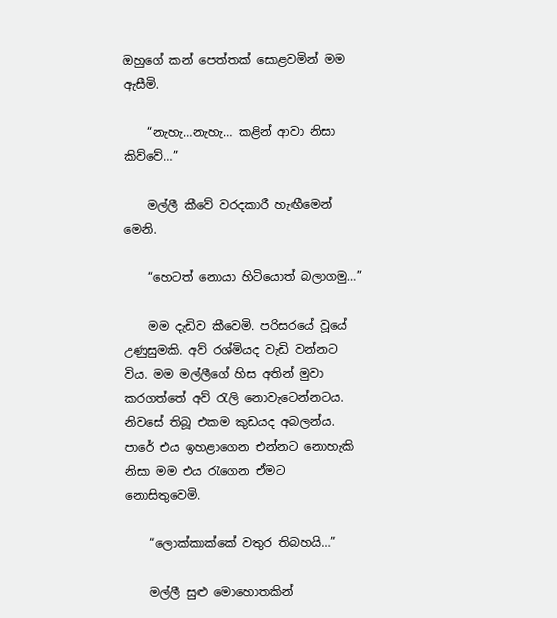ඔහුගේ කන් පෙත්තක් සොළවමින් මම ඇසීමි.

    “නැහැ…නැහැ… කළින් ආවා නිසා කිව්වේ…”

    මල්ලී කීවේ වරදකාරී හැඟීමෙන් මෙනි.

    “හෙටත් නොයා හිටියොත් බලාගමු…”

    මම දැඩිව කීවෙමි. පරිසරයේ වූයේ උණුසුමකි. අව් රශ්මියද වැඩි වන්නට විය. මම මල්ලීගේ හිස අතින් මුවා කරගත්තේ අව් රැලි නොවැටෙන්නටය. නිවසේ තිබූ එකම කුඩයද අබලන්ය. පාරේ එය ඉහළාගෙන එන්නට නොහැකි නිසා මම එය රැගෙන ඒමට නොසිතුවෙමි.

    “ලොක්කාක්කේ වතුර තිබහයි…”

    මල්ලී සුළු මොහොතකින්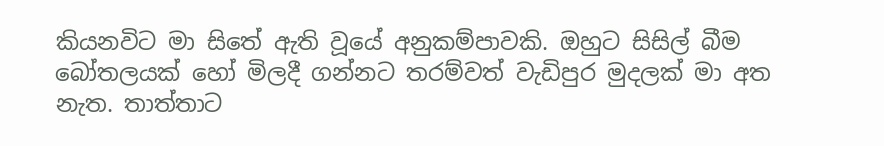කියනවිට මා සිතේ ඇති වූයේ අනුකම්පාවකි. ඔහුට සිසිල් බීම බෝතලයක් හෝ මිලදී ගන්නට තරම්වත් වැඩිපුර මුදලක් මා අත නැත. තාත්තාට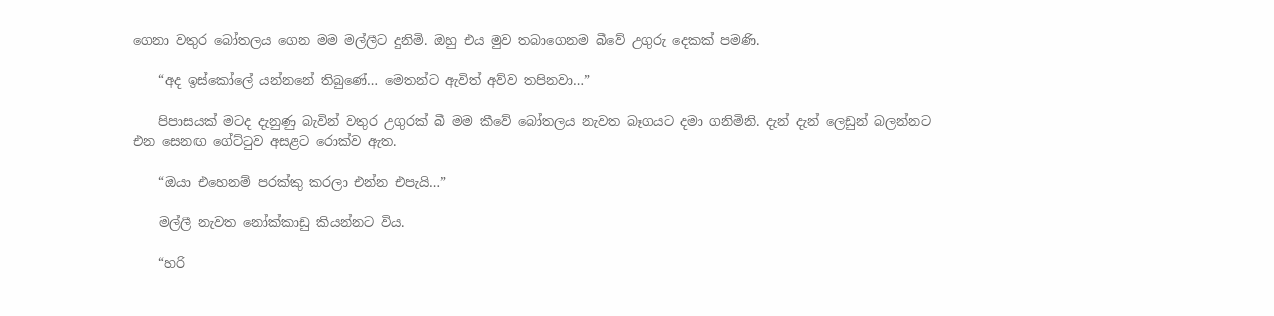ගෙනා වතුර බෝතලය ගෙන මම මල්ලීට දුනිමි. ඔහු එය මුව තබාගෙනම බීවේ උගුරු දෙකක් පමණි.

    “අද ඉස්කෝලේ යන්නනේ තිබුණේ… මෙතන්ට ඇවිත් අව්ව තපිනවා…”

    පිපාසයක් මටද දැනුණු බැවින් වතුර උගුරක් බී මම කීවේ බෝතලය නැවත බෑගයට දමා ගනිමිනි. දැන් දැන් ලෙඩුන් බලන්නට එන සෙනඟ ගේට්ටුව අසළට රොක්ව ඇත.

    “ඔයා එහෙනම් පරක්කු කරලා එන්න එපැයි…”

    මල්ලී නැවත නෝක්කාඩු කියන්නට විය.

    “හරි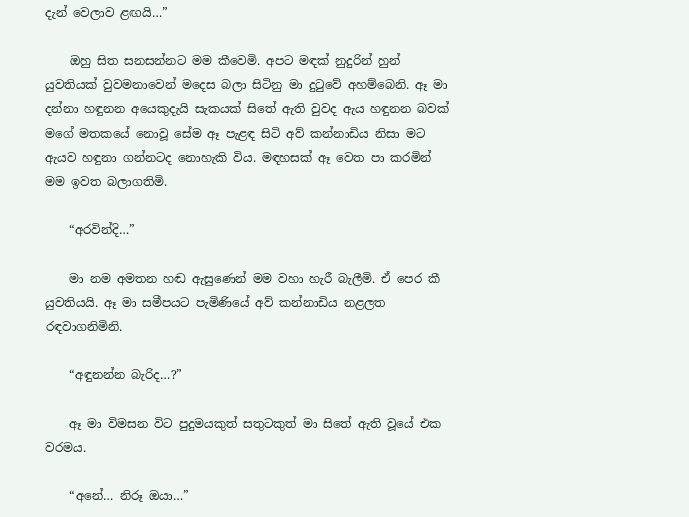දැන් වෙලාව ළඟයි…”

    ඔහු සිත සනසන්නට මම කීවෙමි. අපට මඳක් නුදුරින් හුන් යුවතියක් වුවමනාවෙන් මදෙස බලා සිටිනු මා දුටුවේ අහම්බෙනි. ඈ මා දන්නා හඳුනන අයෙකුදැයි සැකයක් සිතේ ඇති වුවද ඇය හඳුනන බවක් මගේ මතකයේ නොවූ සේම ඈ පැළඳ සිටි අව් කන්නාඩිය නිසා මට ඇයව හඳුනා ගන්නටද නොහැකි විය. මඳහසක් ඈ වෙත පා කරමින් මම ඉවත බලාගතිමි.

    “අරවින්දි…”

    මා නම අමතන හඬ ඇසුණෙන් මම වහා හැරී බැලීමි. ඒ පෙර කී යුවතියයි. ඈ මා සමීපයට පැමිණියේ අව් කන්නාඩිය නළලත රඳවාගනිමිනි.

    “අඳුනන්න බැරිද…?”

    ඈ මා විමසන විට පුදුමයකුත් සතුටකුත් මා සිතේ ඇති වූයේ එක වරමය.

    “අනේ… නිරූ ඔයා…”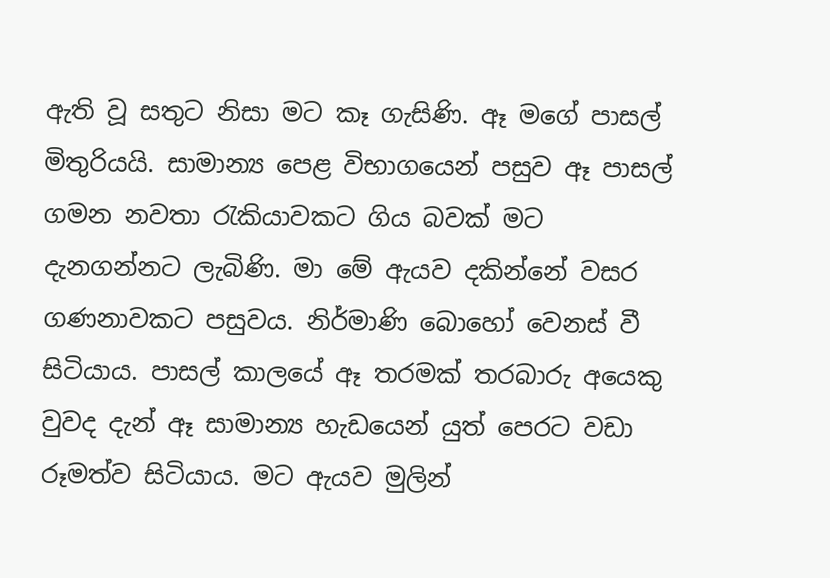ඇති වූ සතුට නිසා මට කෑ ගැසිණි. ඈ මගේ පාසල් මිතුරියයි. සාමාන්‍ය පෙළ විභාගයෙන් පසුව ඈ පාසල් ගමන නවතා රැකියාවකට ගිය බවක් මට දැනගන්නට ලැබිණි. මා මේ ඇයව දකින්නේ වසර ගණනාවකට පසුවය. නිර්මාණි බොහෝ වෙනස් වී සිටියාය. පාසල් කාලයේ ඈ තරමක් තරබාරු අයෙකු වුවද දැන් ඈ සාමාන්‍ය හැඩයෙන් යුත් පෙරට වඩා රූමත්ව සිටියාය. මට ඇයව මුලින්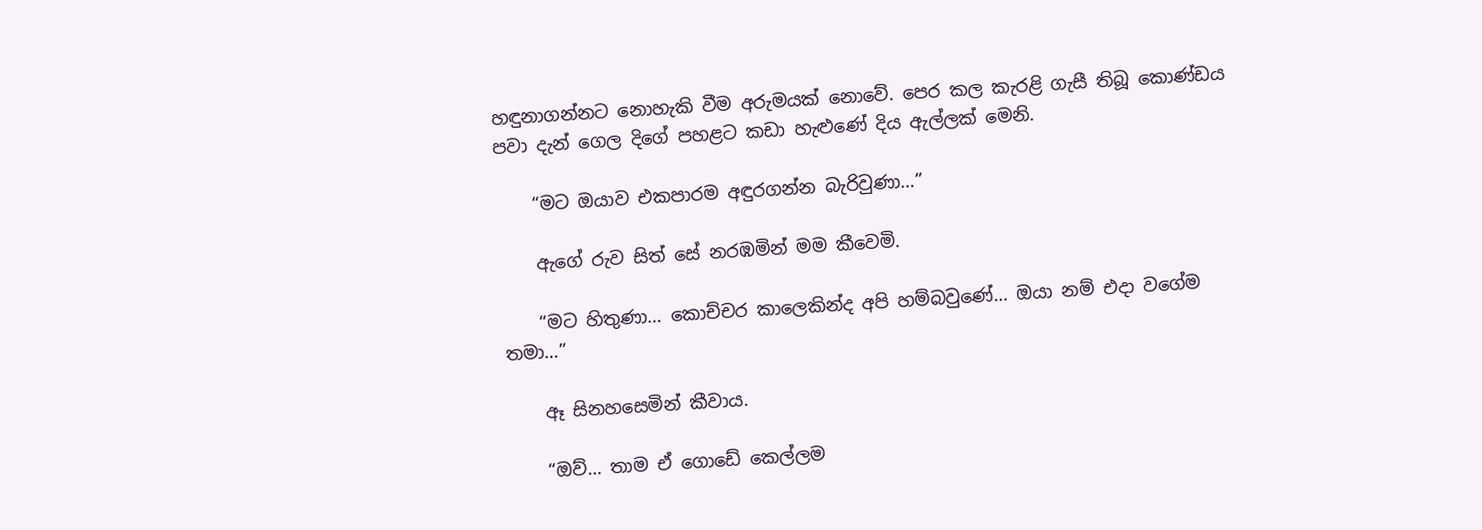හඳුනාගන්නට නොහැකි වීම අරුමයක් නොවේ. පෙර කල කැරළි ගැසී තිබූ කොණ්ඩය පවා දැන් ගෙල දිගේ පහළට කඩා හැළුණේ දිය ඇල්ලක් මෙනි.

    “මට ඔයාව එකපාරම අඳුරගන්න බැරිවුණා…”

    ඇගේ රුව සිත් සේ නරඹමින් මම කීවෙමි.

    “මට හිතුණා… කොච්චර කාලෙකින්ද අපි හම්බවුණේ… ඔයා නම් එදා වගේම තමා…”

    ඈ සිනහසෙමින් කීවාය.

    “ඔව්… තාම ඒ ගොඩේ කෙල්ලම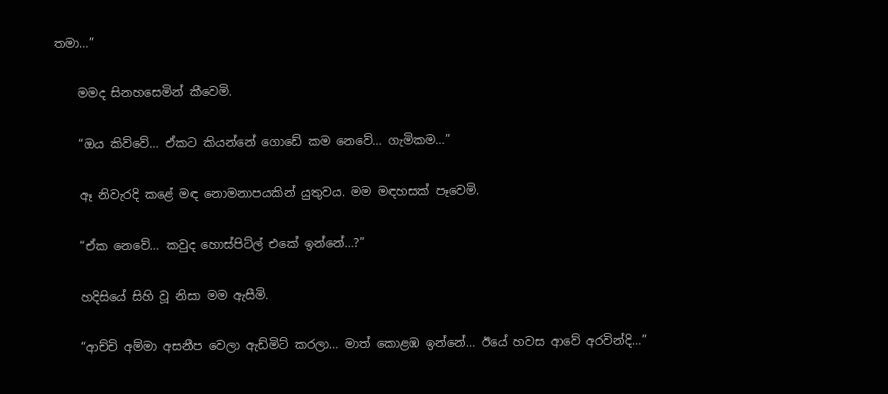තමා…”

    මමද සිනහසෙමින් කීවෙමි.

    “ඔය කිව්වේ… ඒකට කියන්නේ ගොඩේ කම නෙවේ… ගැමිකම…”

    ඈ නිවැරදි කළේ මඳ නොමනාපයකින් යුතුවය. මම මඳහසක් පෑවෙමි.

    “ඒක නෙවේ… කවුද හොස්පිට්ල් එකේ ඉන්නේ…?”

    හදිසියේ සිහි වූ නිසා මම ඇසීමි.

    “ආච්චි අම්මා අසනීප වෙලා ඇඩ්මිට් කරලා… මාත් කොළඹ ඉන්නේ… ඊයේ හවස ආවේ අරවින්දි…”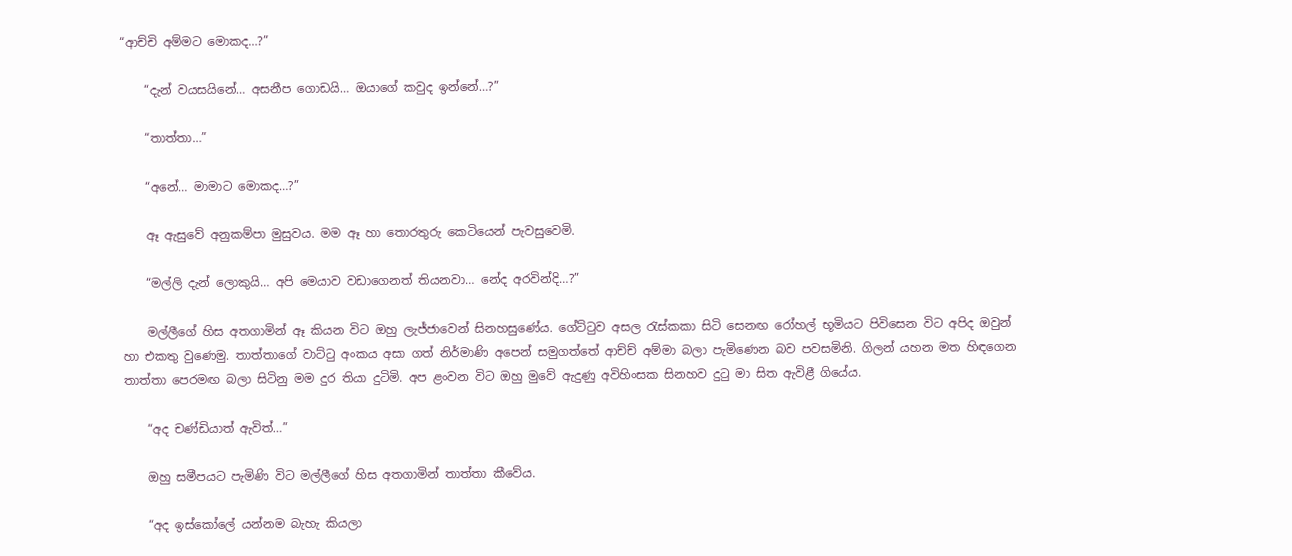“ආච්චි අම්මට මොකද…?”

    “දැන් වයසයිනේ… අසනීප ගොඩයි… ඔයාගේ කවුද ඉන්නේ…?”

    “තාත්තා…”

    “අනේ… මාමාට මොකද…?”

    ඈ ඇසුවේ අනුකම්පා මුසුවය. මම ඈ හා තොරතුරු කෙටියෙන් පැවසුවෙමි.

    “මල්ලි දැන් ලොකුයි… අපි මෙයාව වඩාගෙනත් තියනවා… නේද අරවින්දි…?”

    මල්ලීගේ හිස අතගාමින් ඈ කියන විට ඔහු ලැජ්ජාවෙන් සිනහසුණේය. ගේට්ටුව අසල රැස්කකා සිටි සෙනඟ රෝහල් භූමියට පිවිසෙන විට අපිද ඔවුන් හා එකතු වුණෙමු. තාත්තාගේ වාට්ටු අංකය අසා ගත් නිර්මාණි අපෙන් සමුගත්තේ ආච්ච් අම්මා බලා පැමිණෙන බව පවසමිනි. ගිලන් යහන මත හිඳගෙන තාත්තා පෙරමඟ බලා සිටිනු මම දුර තියා දුටිමි. අප ළංවන විට ඔහු මුවේ ඇදුණු අවිහිංසක සිනහව දුටු මා සිත ඇවිළී ගියේය.

    “අද චණ්ඩියාත් ඇවිත්…”

    ඔහු සමීපයට පැමිණි විට මල්ලීගේ හිස අතගාමින් තාත්තා කීවේය.

    “අද ඉස්කෝලේ යන්නම බැහැ කියලා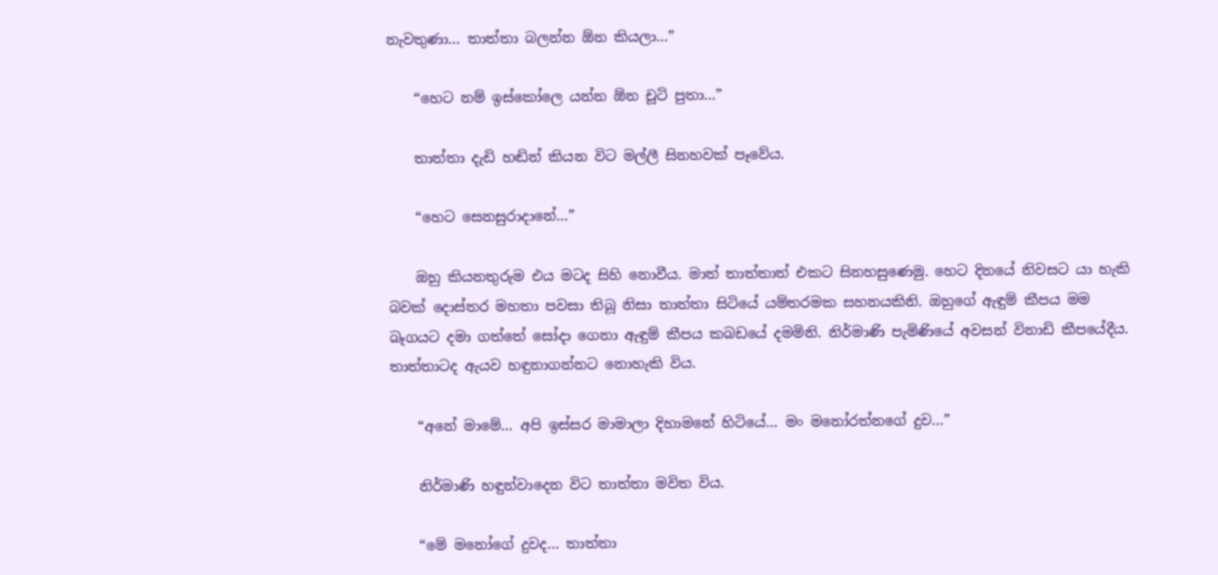නැවතුණා… තාත්තා බලන්න ඕන කියලා…”

    “හෙට නම් ඉස්කෝලෙ යන්න ඕන චූටි පුතා…”

    තාත්තා දැඩි හඬින් කියන විට මල්ලී සිනහවක් පෑවේය.

    “හෙට සෙනසුරාදානේ…”

    ඔහු කියනතුරුම එය මටද සිහි නොවීය. මාත් තාත්තාත් එකට සිනහසුණෙමු. හෙට දිනයේ නිවසට යා හැකි බවක් දොස්තර මහතා පවසා තිබූ නිසා තාත්තා සිටියේ යම්තරමක සහනයකිනි. ඔහුගේ ඇඳුම් කීපය මම බෑගයට දමා ගත්තේ සෝදා ගෙනා ඇඳුම් කීපය කබඩයේ දමමිනි. නිර්මාණි පැමිණියේ අවසන් විනාඩි කීපයේදීය. තාත්තාටද ඇයව හඳුනාගන්නට නොහැකි විය.

    “අනේ මාමේ… අපි ඉස්සර මාමාලා දිහාමනේ හිටියේ… මං මනෝරත්නගේ දුව…”

    නිර්මාණි හඳුන්වාදෙන විට තාත්තා මවිත විය.

    “මේ මනෝගේ දුවද… තාත්තා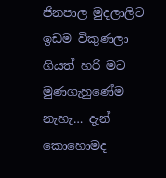ජිනපාල මුදලාලිට ඉඩම විකුණලා ගියත් හරි මට මුණගැහුණේම නැහැ… දැන් කොහොමද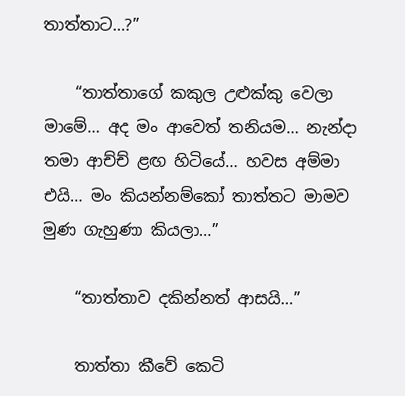තාත්තාට…?”

    “තාත්තාගේ කකුල උළුක්කු වෙලා මාමේ… අද මං ආවෙත් තනියම… නැන්දා තමා ආච්ච් ළඟ හිටියේ… හවස අම්මා එයි… මං කියන්නම්කෝ තාත්තට මාමව මුණ ගැහුණා කියලා…”

    “තාත්තාව දකින්නත් ආසයි…”

    තාත්තා කීවේ කෙටි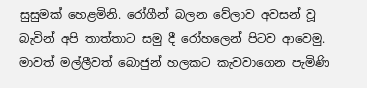සුසුමක් හෙළමිනි. රෝගීන් බලන වේලාව අවසන් වූ බැවින් අපි තාත්තාට සමු දී රෝහලෙන් පිටව ආවෙමු. මාවත් මල්ලීවත් බොජුන් හලකට කැවවාගෙන පැමිණි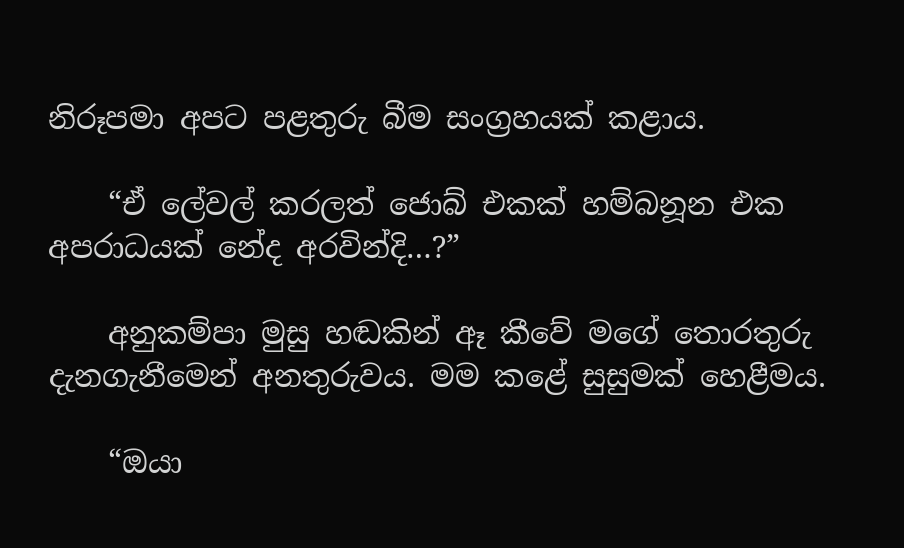නිරූපමා අපට පළතුරු බීම සංග්‍රහයක් කළාය.

    “ඒ ලේවල් කරලත් ජොබ් එකක් හම්බනූන එක අපරාධයක් නේද අරවින්දි…?”

    අනුකම්පා මුසු හඬකින් ඈ කීවේ මගේ තොරතුරු දැනගැනීමෙන් අනතුරුවය. මම කළේ සුසුමක් හෙළීමය.

    “ඔයා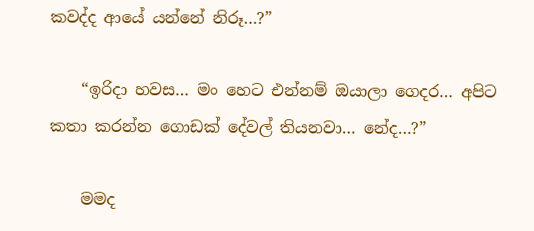කවද්ද ආයේ යන්නේ නිරූ…?”

    “ඉරිදා හවස… මං හෙට එන්නම් ඔයාලා ගෙදර… අපිට කතා කරන්න ගොඩක් දේවල් තියනවා… නේද…?”

    මමද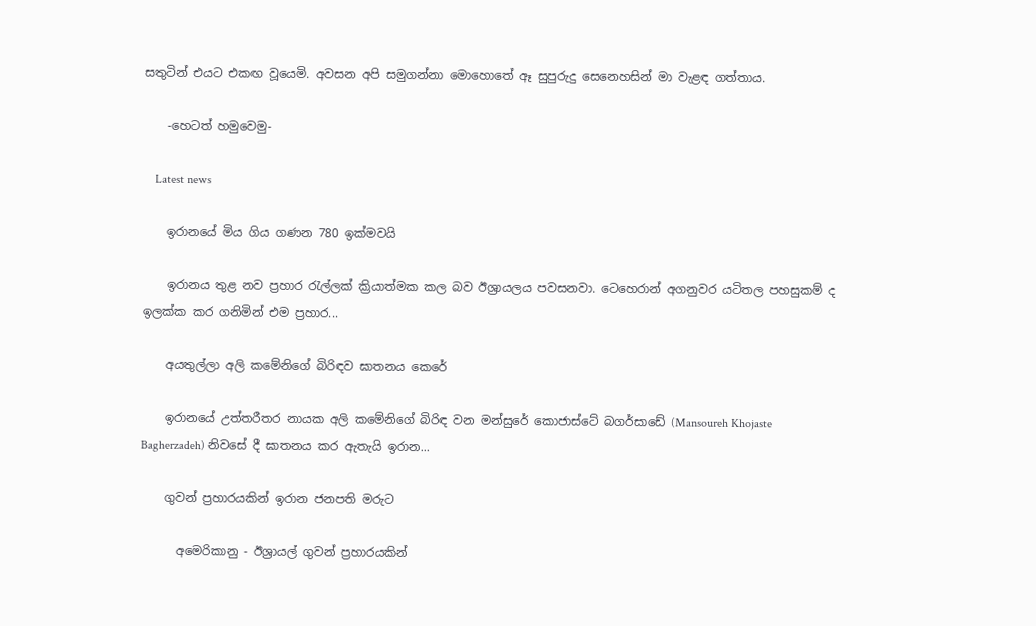සතුටින් එයට එකඟ වූයෙමි. අවසන අපි සමුගන්නා මොහොතේ ඈ සුපුරුදු සෙනෙහසින් මා වැළඳ ගත්තාය.

    -හෙටත් හමුවෙමු-

    Latest news

    ඉරානයේ මිය ගිය ගණන 780 ඉක්මවයි

    ඉරානය තුළ නව ප්‍රහාර රැල්ලක් ක්‍රියාත්මක කල බව ඊශ්‍රායලය පවසනවා. ටෙහෙරාන් අගනුවර යටිතල පහසුකම් ද ඉලක්ක කර ගනිමින් එම ප්‍රහාර...

    අයතුල්ලා අලි කමේනිගේ බිරිඳව ඝාතනය කෙරේ

    ඉරානයේ උත්තරීතර නායක අලි කමේනිගේ බිරිඳ වන මන්සුරේ කොජාස්ටේ බගර්සාඩේ (Mansoureh Khojaste Bagherzadeh) නිවසේ දී ඝාතනය කර ඇතැයි ඉරාන...

    ගුවන් ප්‍රහාරයකින් ඉරාන ජනපති මරුට

      අමෙරිකානු - ඊශ්‍රායල් ගුවන් ප්‍රහාර‍යකින්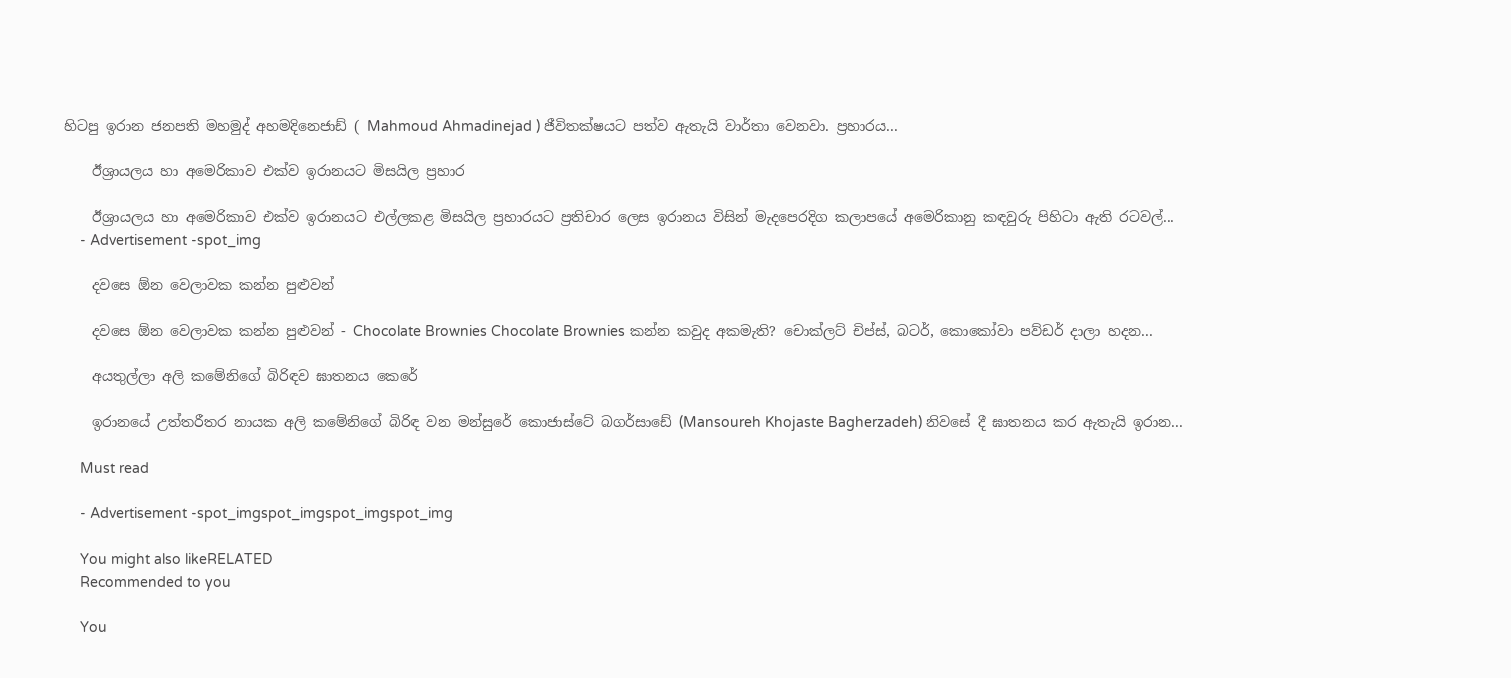හිටපු ඉරාන ජනපති මහමුද් අහමදිනෙජාඩ් ( Mahmoud Ahmadinejad ) ජීවිතක්ෂයට පත්ව ඇතැයි වාර්තා වෙනවා. ප්‍රහාරය...

    ඊශ්‍රායලය හා අමෙරිකාව එක්ව ඉරානයට මිසයිල ප්‍රහාර

    ඊශ්‍රායලය හා අමෙරිකාව එක්ව ඉරානයට එල්ලකළ මිසයිල ප්‍රහාරයට ප්‍රතිචාර ලෙස ඉරානය විසින් මැදපෙරදිග කලාපයේ අමෙරිකානු කඳවුරු පිහිටා ඇති රටවල්...
    - Advertisement -spot_img

    දවසෙ ඕන වෙලාවක කන්න පුළුවන්

    දවසෙ ඕන වෙලාවක කන්න පුළුවන් - Chocolate Brownies Chocolate Brownies කන්න කවුද අකමැති? චොක්ලට් චිප්ස්, බටර්, කොකෝවා පව්ඩර් දාලා හදන...

    අයතුල්ලා අලි කමේනිගේ බිරිඳව ඝාතනය කෙරේ

    ඉරානයේ උත්තරීතර නායක අලි කමේනිගේ බිරිඳ වන මන්සුරේ කොජාස්ටේ බගර්සාඩේ (Mansoureh Khojaste Bagherzadeh) නිවසේ දී ඝාතනය කර ඇතැයි ඉරාන...

    Must read

    - Advertisement -spot_imgspot_imgspot_imgspot_img

    You might also likeRELATED
    Recommended to you

    You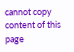cannot copy content of this page